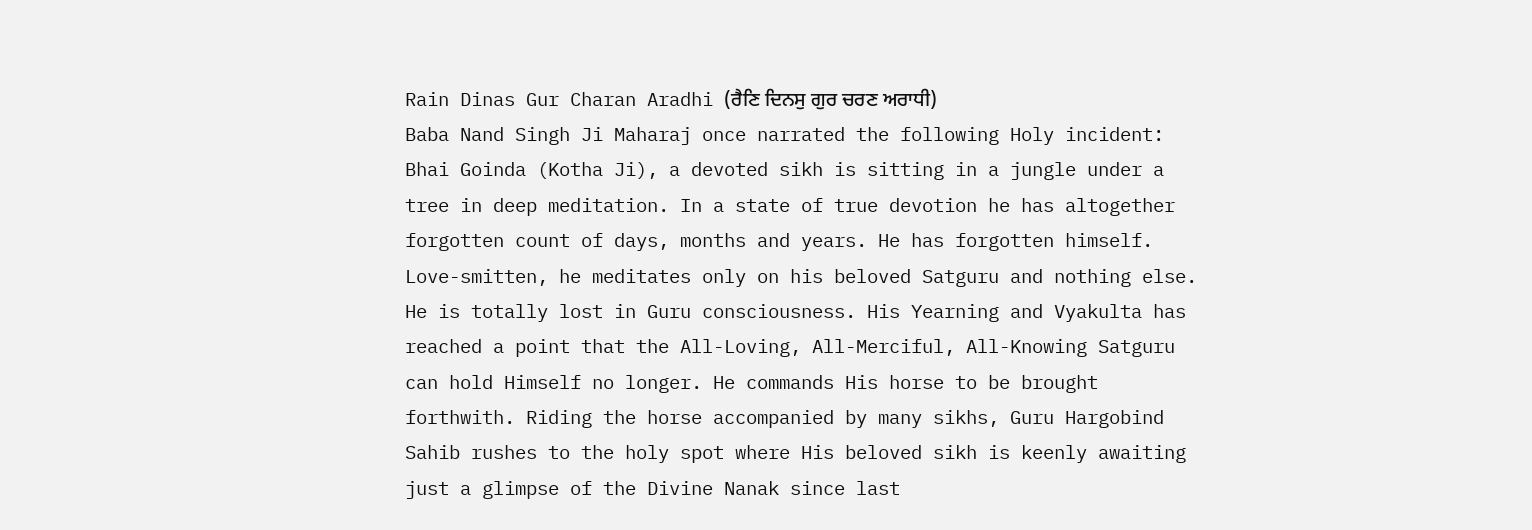Rain Dinas Gur Charan Aradhi (ਰੈਣਿ ਦਿਨਸੁ ਗੁਰ ਚਰਣ ਅਰਾਧੀ)
Baba Nand Singh Ji Maharaj once narrated the following Holy incident:
Bhai Goinda (Kotha Ji), a devoted sikh is sitting in a jungle under a tree in deep meditation. In a state of true devotion he has altogether forgotten count of days, months and years. He has forgotten himself. Love-smitten, he meditates only on his beloved Satguru and nothing else. He is totally lost in Guru consciousness. His Yearning and Vyakulta has reached a point that the All-Loving, All-Merciful, All-Knowing Satguru can hold Himself no longer. He commands His horse to be brought forthwith. Riding the horse accompanied by many sikhs, Guru Hargobind Sahib rushes to the holy spot where His beloved sikh is keenly awaiting just a glimpse of the Divine Nanak since last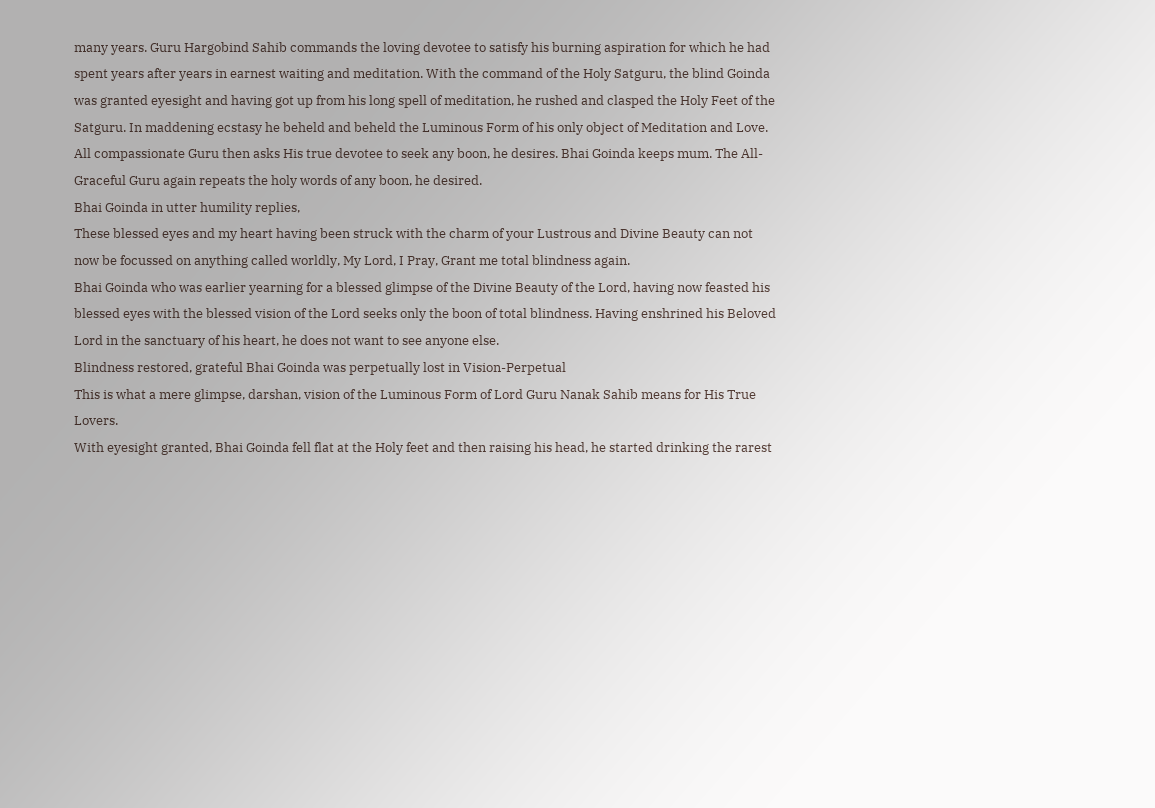many years. Guru Hargobind Sahib commands the loving devotee to satisfy his burning aspiration for which he had spent years after years in earnest waiting and meditation. With the command of the Holy Satguru, the blind Goinda was granted eyesight and having got up from his long spell of meditation, he rushed and clasped the Holy Feet of the Satguru. In maddening ecstasy he beheld and beheld the Luminous Form of his only object of Meditation and Love.
All compassionate Guru then asks His true devotee to seek any boon, he desires. Bhai Goinda keeps mum. The All-Graceful Guru again repeats the holy words of any boon, he desired.
Bhai Goinda in utter humility replies,
These blessed eyes and my heart having been struck with the charm of your Lustrous and Divine Beauty can not now be focussed on anything called worldly, My Lord, I Pray, Grant me total blindness again.
Bhai Goinda who was earlier yearning for a blessed glimpse of the Divine Beauty of the Lord, having now feasted his blessed eyes with the blessed vision of the Lord seeks only the boon of total blindness. Having enshrined his Beloved Lord in the sanctuary of his heart, he does not want to see anyone else.
Blindness restored, grateful Bhai Goinda was perpetually lost in Vision-Perpetual
This is what a mere glimpse, darshan, vision of the Luminous Form of Lord Guru Nanak Sahib means for His True Lovers.
With eyesight granted, Bhai Goinda fell flat at the Holy feet and then raising his head, he started drinking the rarest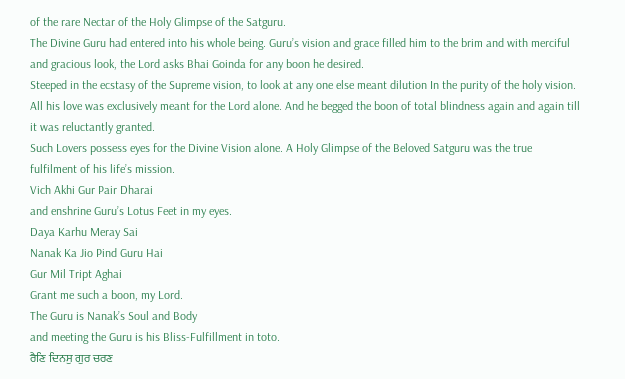of the rare Nectar of the Holy Glimpse of the Satguru.
The Divine Guru had entered into his whole being. Guru’s vision and grace filled him to the brim and with merciful and gracious look, the Lord asks Bhai Goinda for any boon he desired.
Steeped in the ecstasy of the Supreme vision, to look at any one else meant dilution In the purity of the holy vision. All his love was exclusively meant for the Lord alone. And he begged the boon of total blindness again and again till it was reluctantly granted.
Such Lovers possess eyes for the Divine Vision alone. A Holy Glimpse of the Beloved Satguru was the true fulfilment of his life’s mission.
Vich Akhi Gur Pair Dharai
and enshrine Guru’s Lotus Feet in my eyes.
Daya Karhu Meray Sai
Nanak Ka Jio Pind Guru Hai
Gur Mil Tript Aghai
Grant me such a boon, my Lord.
The Guru is Nanak’s Soul and Body
and meeting the Guru is his Bliss-Fulfillment in toto.
ਰੈਣਿ ਦਿਨਸੁ ਗੁਰ ਚਰਣ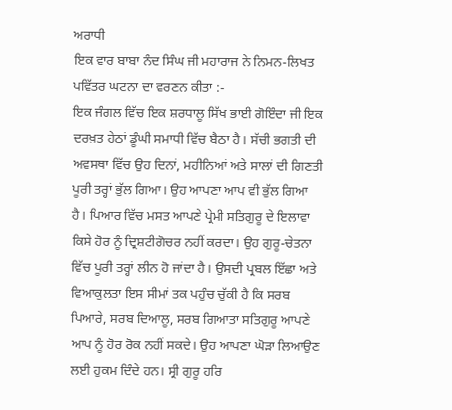ਅਰਾਧੀ
ਇਕ ਵਾਰ ਬਾਬਾ ਨੰਦ ਸਿੰਘ ਜੀ ਮਹਾਰਾਜ ਨੇ ਨਿਮਨ-ਲਿਖਤ ਪਵਿੱਤਰ ਘਟਨਾ ਦਾ ਵਰਣਨ ਕੀਤਾ :-
ਇਕ ਜੰਗਲ ਵਿੱਚ ਇਕ ਸ਼ਰਧਾਲੂ ਸਿੱਖ ਭਾਈ ਗੋਇੰਦਾ ਜੀ ਇਕ ਦਰਖ਼ਤ ਹੇਠਾਂ ਡੂੰਘੀ ਸਮਾਧੀ ਵਿੱਚ ਬੈਠਾ ਹੈ। ਸੱਚੀ ਭਗਤੀ ਦੀ ਅਵਸਥਾ ਵਿੱਚ ਉਹ ਦਿਨਾਂ, ਮਹੀਨਿਆਂ ਅਤੇ ਸਾਲਾਂ ਦੀ ਗਿਣਤੀ ਪੂਰੀ ਤਰ੍ਹਾਂ ਭੁੱਲ ਗਿਆ। ਉਹ ਆਪਣਾ ਆਪ ਵੀ ਭੁੱਲ ਗਿਆ ਹੈ। ਪਿਆਰ ਵਿੱਚ ਮਸਤ ਆਪਣੇ ਪ੍ਰੇਮੀ ਸਤਿਗੁਰੂ ਦੇ ਇਲਾਵਾ ਕਿਸੇ ਹੋਰ ਨੂੰ ਦ੍ਰਿਸ਼ਟੀਗੋਚਰ ਨਹੀਂ ਕਰਦਾ। ਉਹ ਗੁਰੂ-ਚੇਤਨਾ ਵਿੱਚ ਪੂਰੀ ਤਰ੍ਹਾਂ ਲੀਨ ਹੋ ਜਾਂਦਾ ਹੈ। ਉਸਦੀ ਪ੍ਰਬਲ ਇੱਛਾ ਅਤੇ ਵਿਆਕੁਲਤਾ ਇਸ ਸੀਮਾਂ ਤਕ ਪਹੁੰਚ ਚੁੱਕੀ ਹੈ ਕਿ ਸਰਬ ਪਿਆਰੇ, ਸਰਬ ਦਿਆਲੂ, ਸਰਬ ਗਿਆਤਾ ਸਤਿਗੁਰੂ ਆਪਣੇ ਆਪ ਨੂੰ ਹੋਰ ਰੋਕ ਨਹੀਂ ਸਕਦੇ। ਉਹ ਆਪਣਾ ਘੋੜਾ ਲਿਆਉਣ ਲਈ ਹੁਕਮ ਦਿੰਦੇ ਹਨ। ਸ੍ਰੀ ਗੁਰੂ ਹਰਿ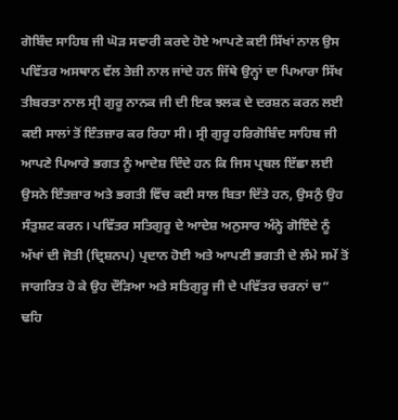ਗੋਬਿੰਦ ਸਾਹਿਬ ਜੀ ਘੋੜ ਸਵਾਰੀ ਕਰਦੇ ਹੋਏ ਆਪਣੇ ਕਈ ਸਿੱਖਾਂ ਨਾਲ ਉਸ ਪਵਿੱਤਰ ਅਸਥਾਨ ਵੱਲ ਤੇਜ਼ੀ ਨਾਲ ਜਾਂਦੇ ਹਨ ਜਿੱਥੇ ਉਨ੍ਹਾਂ ਦਾ ਪਿਆਰਾ ਸਿੱਖ ਤੀਬਰਤਾ ਨਾਲ ਸ੍ਰੀ ਗੁਰੂ ਨਾਨਕ ਜੀ ਦੀ ਇਕ ਝਲਕ ਦੇ ਦਰਸ਼ਨ ਕਰਨ ਲਈ ਕਈ ਸਾਲਾਂ ਤੋਂ ਇੰਤਜ਼ਾਰ ਕਰ ਰਿਹਾ ਸੀ। ਸ੍ਰੀ ਗੁਰੂ ਹਰਿਗੋਬਿੰਦ ਸਾਹਿਬ ਜੀ ਆਪਣੇ ਪਿਆਰੇ ਭਗਤ ਨੂੰ ਆਦੇਸ਼ ਦਿੰਦੇ ਹਨ ਕਿ ਜਿਸ ਪ੍ਰਬਲ ਇੱਛਾ ਲਈ ਉਸਨੇ ਇੰਤਜ਼ਾਰ ਅਤੇ ਭਗਤੀ ਵਿੱਚ ਕਈ ਸਾਲ ਬਿਤਾ ਦਿੱਤੇ ਹਨ, ਉਸਨੁੰ ਉਹ ਸੰਤੁਸ਼ਟ ਕਰਨ। ਪਵਿੱਤਰ ਸਤਿਗੁਰੂ ਦੇ ਆਦੇਸ਼ ਅਨੁਸਾਰ ਅੰਨ੍ਹੇ ਗੋਇੰਦੇ ਨੂੰ ਅੱਖਾਂ ਦੀ ਜੋਤੀ (ਦ੍ਰਿਸ਼ਨਪ) ਪ੍ਰਦਾਨ ਹੋਈ ਅਤੇ ਆਪਣੀ ਭਗਤੀ ਦੇ ਲੰਮੇ ਸਮੇਂ ਤੋਂ ਜਾਗਰਿਤ ਹੋ ਕੇ ਉਹ ਦੌੜਿਆ ਅਤੇ ਸਤਿਗੁਰੂ ਜੀ ਦੇ ਪਵਿੱਤਰ ਚਰਨਾਂ ਚ” ਢਹਿ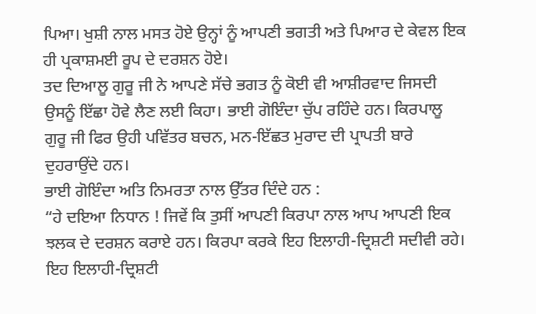ਪਿਆ। ਖੁਸ਼ੀ ਨਾਲ ਮਸਤ ਹੋਏ ਉਨ੍ਹਾਂ ਨੂੰ ਆਪਣੀ ਭਗਤੀ ਅਤੇ ਪਿਆਰ ਦੇ ਕੇਵਲ ਇਕ ਹੀ ਪ੍ਰਕਾਸ਼ਮਈ ਰੂਪ ਦੇ ਦਰਸ਼ਨ ਹੋਏ।
ਤਦ ਦਿਆਲੂ ਗੁਰੂ ਜੀ ਨੇ ਆਪਣੇ ਸੱਚੇ ਭਗਤ ਨੂੰ ਕੋਈ ਵੀ ਆਸ਼ੀਰਵਾਦ ਜਿਸਦੀ ਉਸਨੂੰ ਇੱਛਾ ਹੋਵੇ ਲੈਣ ਲਈ ਕਿਹਾ। ਭਾਈ ਗੋਇੰਦਾ ਚੁੱਪ ਰਹਿੰਦੇ ਹਨ। ਕਿਰਪਾਲੂ ਗੁਰੂ ਜੀ ਫਿਰ ਉਹੀ ਪਵਿੱਤਰ ਬਚਨ, ਮਨ-ਇੱਛਤ ਮੁਰਾਦ ਦੀ ਪ੍ਰਾਪਤੀ ਬਾਰੇ ਦੁਹਰਾਉਂਦੇ ਹਨ।
ਭਾਈ ਗੋਇੰਦਾ ਅਤਿ ਨਿਮਰਤਾ ਨਾਲ ਉੱਤਰ ਦਿੰਦੇ ਹਨ :
“ਹੇ ਦਇਆ ਨਿਧਾਨ ! ਜਿਵੇਂ ਕਿ ਤੁਸੀਂ ਆਪਣੀ ਕਿਰਪਾ ਨਾਲ ਆਪ ਆਪਣੀ ਇਕ ਝਲਕ ਦੇ ਦਰਸ਼ਨ ਕਰਾਏ ਹਨ। ਕਿਰਪਾ ਕਰਕੇ ਇਹ ਇਲਾਹੀ-ਦ੍ਰਿਸ਼ਟੀ ਸਦੀਵੀ ਰਹੇ। ਇਹ ਇਲਾਹੀ-ਦ੍ਰਿਸ਼ਟੀ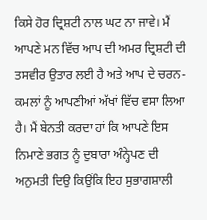ਕਿਸੇ ਹੋਰ ਦ੍ਰਿਸ਼ਟੀ ਨਾਲ ਘਟ ਨਾ ਜਾਵੇ। ਮੈਂ ਆਪਣੇ ਮਨ ਵਿੱਚ ਆਪ ਦੀ ਅਮਰ ਦ੍ਰਿਸ਼ਟੀ ਦੀ ਤਸਵੀਰ ਉਤਾਰ ਲਈ ਹੈ ਅਤੇ ਆਪ ਦੇ ਚਰਨ-ਕਮਲਾਂ ਨੂੰ ਆਪਣੀਆਂ ਅੱਖਾਂ ਵਿੱਚ ਵਸਾ ਲਿਆ ਹੈ। ਮੈਂ ਬੇਨਤੀ ਕਰਦਾ ਹਾਂ ਕਿ ਆਪਣੇ ਇਸ ਨਿਮਾਣੇ ਭਗਤ ਨੂੰ ਦੁਬਾਰਾ ਅੰਨ੍ਹੇਪਣ ਦੀ ਅਨੁਮਤੀ ਦਿਉ ਕਿਉਂਕਿ ਇਹ ਸੁਭਾਗਸ਼ਾਲੀ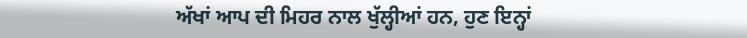ਅੱਖਾਂ ਆਪ ਦੀ ਮਿਹਰ ਨਾਲ ਖੁੱਲ੍ਹੀਆਂ ਹਨ, ਹੁਣ ਇਨ੍ਹਾਂ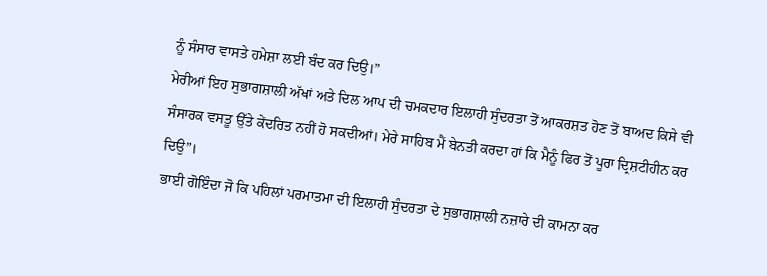ਨੂੰ ਸੰਸਾਰ ਵਾਸਤੇ ਹਮੇਸ਼ਾ ਲਈ ਬੰਦ ਕਰ ਦਿਉ।”
ਮੇਰੀਆਂ ਇਹ ਸੁਭਾਗਸ਼ਾਲੀ ਅੱਖਾਂ ਅਤੇ ਦਿਲ ਆਪ ਦੀ ਚਮਕਦਾਰ ਇਲਾਹੀ ਸੁੰਦਰਤਾ ਤੋਂ ਆਕਰਸ਼ਤ ਹੋਣ ਤੋਂ ਬਾਅਦ ਕਿਸੇ ਵੀ ਸੰਸਾਰਕ ਵਸਤੂ ਉੱਤੇ ਕੇਂਦਰਿਤ ਨਹੀਂ ਹੋ ਸਕਦੀਆਂ। ਮੇਰੇ ਸਾਹਿਬ ਮੈਂ ਬੇਨਤੀ ਕਰਦਾ ਹਾਂ ਕਿ ਮੈਨੂੰ ਫਿਰ ਤੋਂ ਪੂਰਾ ਦ੍ਰਿਸ਼ਟੀਹੀਨ ਕਰ ਦਿਉ”।
ਭਾਈ ਗੋਇੰਦਾ ਜੋ ਕਿ ਪਹਿਲਾਂ ਪਰਮਾਤਮਾ ਦੀ ਇਲਾਹੀ ਸੁੰਦਰਤਾ ਦੇ ਸੁਭਾਗਸ਼ਾਲੀ ਨਜ਼ਾਰੇ ਦੀ ਕਾਮਨਾ ਕਰ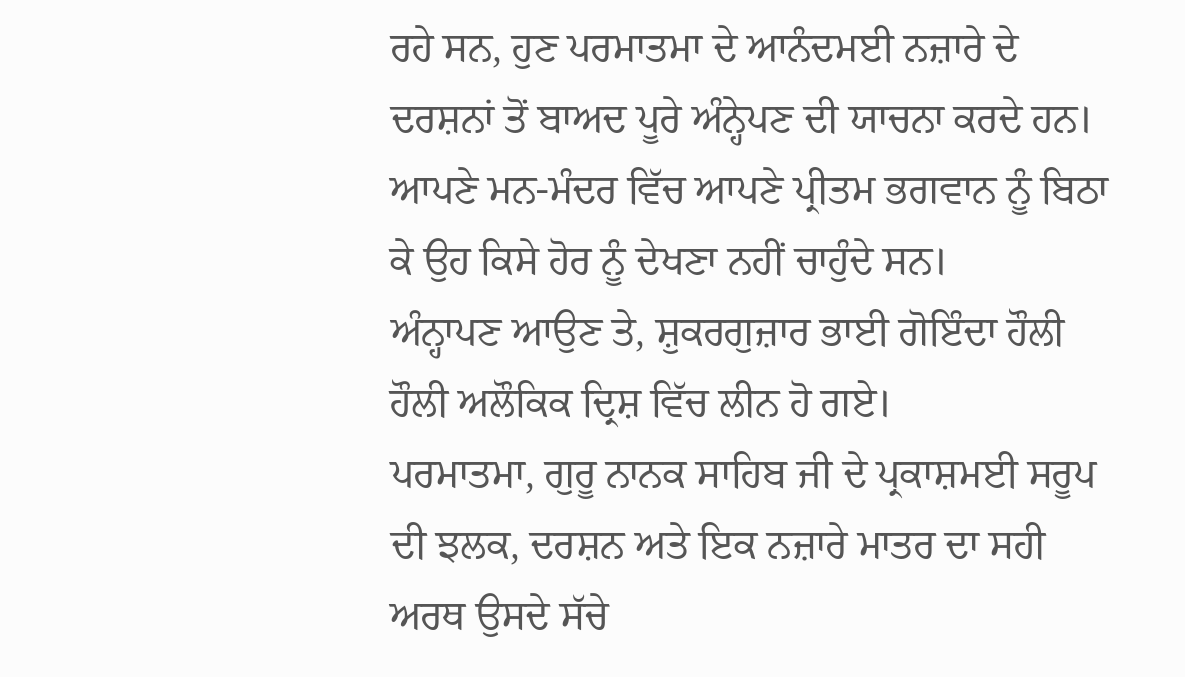ਰਹੇ ਸਨ, ਹੁਣ ਪਰਮਾਤਮਾ ਦੇ ਆਨੰਦਮਈ ਨਜ਼ਾਰੇ ਦੇ ਦਰਸ਼ਨਾਂ ਤੋਂ ਬਾਅਦ ਪੂਰੇ ਅੰਨ੍ਹੇਪਣ ਦੀ ਯਾਚਨਾ ਕਰਦੇ ਹਨ। ਆਪਣੇ ਮਨ-ਮੰਦਰ ਵਿੱਚ ਆਪਣੇ ਪ੍ਰੀਤਮ ਭਗਵਾਨ ਨੂੰ ਬਿਠਾ ਕੇ ਉਹ ਕਿਸੇ ਹੋਰ ਨੂੰ ਦੇਖਣਾ ਨਹੀਂ ਚਾਹੁੰਦੇ ਸਨ।
ਅੰਨ੍ਹਾਪਣ ਆਉਣ ਤੇ, ਸ਼ੁਕਰਗੁਜ਼ਾਰ ਭਾਈ ਗੋਇੰਦਾ ਹੌਲੀ ਹੌਲੀ ਅਲੌਕਿਕ ਦ੍ਰਿਸ਼ ਵਿੱਚ ਲੀਨ ਹੋ ਗਏ।
ਪਰਮਾਤਮਾ, ਗੁਰੂ ਨਾਨਕ ਸਾਹਿਬ ਜੀ ਦੇ ਪ੍ਰਕਾਸ਼ਮਈ ਸਰੂਪ ਦੀ ਝਲਕ, ਦਰਸ਼ਨ ਅਤੇ ਇਕ ਨਜ਼ਾਰੇ ਮਾਤਰ ਦਾ ਸਹੀ ਅਰਥ ਉਸਦੇ ਸੱਚੇ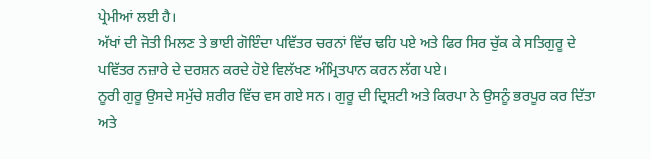ਪ੍ਰੇਮੀਆਂ ਲਈ ਹੈ।
ਅੱਖਾਂ ਦੀ ਜੋਤੀ ਮਿਲਣ ਤੇ ਭਾਈ ਗੋਇੰਦਾ ਪਵਿੱਤਰ ਚਰਨਾਂ ਵਿੱਚ ਢਹਿ ਪਏ ਅਤੇ ਫਿਰ ਸਿਰ ਚੁੱਕ ਕੇ ਸਤਿਗੁਰੂ ਦੇ ਪਵਿੱਤਰ ਨਜ਼ਾਰੇ ਦੇ ਦਰਸ਼ਨ ਕਰਦੇ ਹੋਏ ਵਿਲੱਖਣ ਅੰਮ੍ਰਿਤਪਾਨ ਕਰਨ ਲੱਗ ਪਏ।
ਨੂਰੀ ਗੁਰੂ ਉਸਦੇ ਸਮੁੱਚੇ ਸ਼ਰੀਰ ਵਿੱਚ ਵਸ ਗਏ ਸਨ। ਗੁਰੂ ਦੀ ਦ੍ਰਿਸ਼ਟੀ ਅਤੇ ਕਿਰਪਾ ਨੇ ਉਸਨੂੰ ਭਰਪੂਰ ਕਰ ਦਿੱਤਾ ਅਤੇ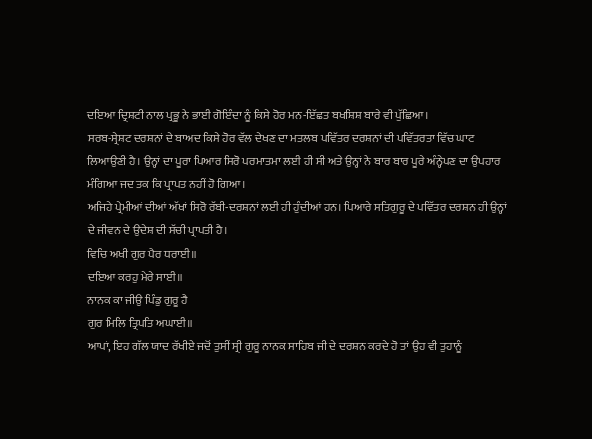ਦਇਆ ਦ੍ਰਿਸ਼ਟੀ ਨਾਲ ਪ੍ਰਭੂ ਨੇ ਭਾਈ ਗੋਇੰਦਾ ਨੂੰ ਕਿਸੇ ਹੋਰ ਮਨ-ਇੱਛਤ ਬਖਸ਼ਿਸ਼ ਬਾਰੇ ਵੀ ਪੁੱਛਿਆ।
ਸਰਬ-ਸ੍ਰੇਸ਼ਟ ਦਰਸ਼ਨਾਂ ਦੇ ਬਾਅਦ ਕਿਸੇ ਹੋਰ ਵੱਲ ਦੇਖਣ ਦਾ ਮਤਲਬ ਪਵਿੱਤਰ ਦਰਸ਼ਨਾਂ ਦੀ ਪਵਿੱਤਰਤਾ ਵਿੱਚ ਘਾਟ ਲਿਆਉਣੀ ਹੈ। ਉਨ੍ਹਾਂ ਦਾ ਪੂਰਾ ਪਿਆਰ ਸਿਰੋ ਪਰਮਾਤਮਾ ਲਈ ਹੀ ਸੀ ਅਤੇ ਉਨ੍ਹਾਂ ਨੇ ਬਾਰ ਬਾਰ ਪੂਰੇ ਅੰਨ੍ਹੇਪਣ ਦਾ ਉਪਹਾਰ ਮੰਗਿਆ ਜਦ ਤਕ ਕਿ ਪ੍ਰਾਪਤ ਨਹੀਂ ਹੋ ਗਿਆ।
ਅਜਿਹੇ ਪ੍ਰੇਮੀਆਂ ਦੀਆਂ ਅੱਖਾਂ ਸਿਰੋ ਰੱਬੀ-ਦਰਸ਼ਨਾਂ ਲਈ ਹੀ ਹੁੰਦੀਆਂ ਹਨ। ਪਿਆਰੇ ਸਤਿਗੁਰੂ ਦੇ ਪਵਿੱਤਰ ਦਰਸ਼ਨ ਹੀ ਉਨ੍ਹਾਂ ਦੇ ਜੀਵਨ ਦੇ ਉਦੇਸ਼ ਦੀ ਸੱਚੀ ਪ੍ਰਾਪਤੀ ਹੈ।
ਵਿਚਿ ਅਖੀ ਗੁਰ ਪੈਰ ਧਰਾਈ॥
ਦਇਆ ਕਰਹੁ ਮੇਰੇ ਸਾਈ॥
ਨਾਨਕ ਕਾ ਜੀਉ ਪਿੰਡੁ ਗੁਰੂ ਹੈ
ਗੁਰ ਮਿਲਿ ਤ੍ਰਿਪਤਿ ਅਘਾਈ॥
ਆਪਾਂ, ਇਹ ਗੱਲ ਯਾਦ ਰੱਖੀਏ ਜਦੋਂ ਤੁਸੀਂ ਸ੍ਰੀ ਗੁਰੂ ਨਾਨਕ ਸਾਹਿਬ ਜੀ ਦੇ ਦਰਸ਼ਨ ਕਰਦੇ ਹੋ ਤਾਂ ਉਹ ਵੀ ਤੁਹਾਨੂੰ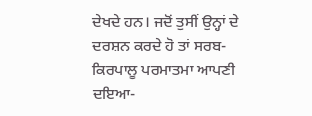ਦੇਖਦੇ ਹਨ। ਜਦੋਂ ਤੁਸੀਂ ਉਨ੍ਹਾਂ ਦੇ ਦਰਸ਼ਨ ਕਰਦੇ ਹੋ ਤਾਂ ਸਰਬ-ਕਿਰਪਾਲੂ ਪਰਮਾਤਮਾ ਆਪਣੀ ਦਇਆ-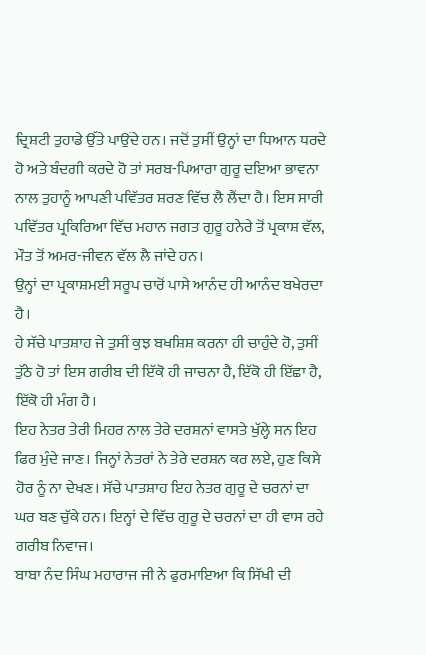ਦ੍ਰਿਸ਼ਟੀ ਤੁਹਾਡੇ ਉੱਤੇ ਪਾਉਂਦੇ ਹਨ। ਜਦੋਂ ਤੁਸੀਂ ਉਨ੍ਹਾਂ ਦਾ ਧਿਆਨ ਧਰਦੇ ਹੋ ਅਤੇ ਬੰਦਗੀ ਕਰਦੇ ਹੋ ਤਾਂ ਸਰਬ-ਪਿਆਰਾ ਗੁਰੂ ਦਇਆ ਭਾਵਨਾ ਨਾਲ ਤੁਹਾਨੂੰ ਆਪਣੀ ਪਵਿੱਤਰ ਸ਼ਰਣ ਵਿੱਚ ਲੈ ਲੈਂਦਾ ਹੈ। ਇਸ ਸਾਰੀ ਪਵਿੱਤਰ ਪ੍ਰਕਿਰਿਆ ਵਿੱਚ ਮਹਾਨ ਜਗਤ ਗੁਰੂ ਹਨੇਰੇ ਤੋਂ ਪ੍ਰਕਾਸ਼ ਵੱਲ, ਮੌਤ ਤੋਂ ਅਮਰ-ਜੀਵਨ ਵੱਲ ਲੈ ਜਾਂਦੇ ਹਨ।
ਉਨ੍ਹਾਂ ਦਾ ਪ੍ਰਕਾਸ਼ਮਈ ਸਰੂਪ ਚਾਰੋਂ ਪਾਸੇ ਆਨੰਦ ਹੀ ਆਨੰਦ ਬਖੇਰਦਾ ਹੈ।
ਹੇ ਸੱਚੇ ਪਾਤਸ਼ਾਹ ਜੇ ਤੁਸੀਂ ਕੁਝ ਬਖਸ਼ਿਸ਼ ਕਰਨਾ ਹੀ ਚਾਹੁੰਦੇ ਹੋ, ਤੁਸੀਂ ਤੁੱਠੇ ਹੋ ਤਾਂ ਇਸ ਗਰੀਬ ਦੀ ਇੱਕੋ ਹੀ ਜਾਚਨਾ ਹੈ, ਇੱਕੋ ਹੀ ਇੱਛਾ ਹੈ, ਇੱਕੋ ਹੀ ਮੰਗ ਹੈ।
ਇਹ ਨੇਤਰ ਤੇਰੀ ਮਿਹਰ ਨਾਲ ਤੇਰੇ ਦਰਸ਼ਨਾਂ ਵਾਸਤੇ ਖੁੱਲ੍ਹੇ ਸਨ ਇਹ ਫਿਰ ਮੁੰਦੇ ਜਾਣ। ਜਿਨ੍ਹਾਂ ਨੇਤਰਾਂ ਨੇ ਤੇਰੇ ਦਰਸ਼ਨ ਕਰ ਲਏ, ਹੁਣ ਕਿਸੇ ਹੋਰ ਨੂੰ ਨਾ ਦੇਖਣ। ਸੱਚੇ ਪਾਤਸ਼ਾਹ ਇਹ ਨੇਤਰ ਗੁਰੂ ਦੇ ਚਰਨਾਂ ਦਾ ਘਰ ਬਣ ਚੁੱਕੇ ਹਨ। ਇਨ੍ਹਾਂ ਦੇ ਵਿੱਚ ਗੁਰੂ ਦੇ ਚਰਨਾਂ ਦਾ ਹੀ ਵਾਸ ਰਹੇ ਗਰੀਬ ਨਿਵਾਜ।
ਬਾਬਾ ਨੰਦ ਸਿੰਘ ਮਹਾਰਾਜ ਜੀ ਨੇ ਫੁਰਮਾਇਆ ਕਿ ਸਿੱਖੀ ਦੀ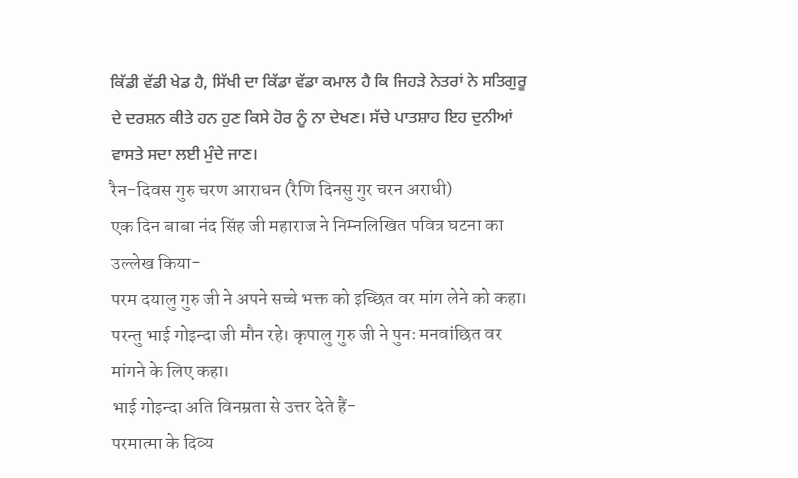ਕਿੱਡੀ ਵੱਡੀ ਖੇਡ ਹੈ, ਸਿੱਖੀ ਦਾ ਕਿੱਡਾ ਵੱਡਾ ਕਮਾਲ ਹੈ ਕਿ ਜਿਹੜੇ ਨੇਤਰਾਂ ਨੇ ਸਤਿਗੁਰੂ ਦੇ ਦਰਸ਼ਨ ਕੀਤੇ ਹਨ ਹੁਣ ਕਿਸੇ ਹੋਰ ਨੂੰ ਨਾ ਦੇਖਣ। ਸੱਚੇ ਪਾਤਸ਼ਾਹ ਇਹ ਦੁਨੀਆਂ ਵਾਸਤੇ ਸਦਾ ਲਈ ਮੁੰਦੇ ਜਾਣ।
रैन-दिवस गुरु चरण आराधन (रैणि दिनसु गुर चरन अराधी)
एक दिन बाबा नंद सिंह जी महाराज ने निम्नलिखित पवित्र घटना का उल्लेख किया-
परम दयालु गुरु जी ने अपने सच्चे भक्त को इच्छित वर मांग लेने को कहा। परन्तु भाई गोइन्दा जी मौन रहे। कृपालु गुरु जी ने पुनः मनवांछित वर मांगने के लिए कहा।
भाई गोइन्दा अति विनम्रता से उत्तर देते हैं-
परमात्मा के दिव्य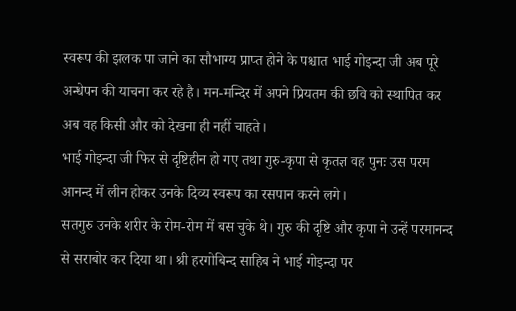स्वरूप की झलक पा जाने का सौभाग्य प्राप्त होने के पश्चात भाई गोइन्दा जी अब पूरे अन्धेपन की याचना कर रहे है। मन-मन्दिर में अपने प्रियतम की छवि को स्थापित कर अब वह किसी और को देखना ही नहीं चाहते।
भाई गोइन्दा जी फिर से दृष्टिहीन हो गए तथा गुरु-कृपा से कृतज्ञ वह पुनः उस परम आनन्द में लीन होकर उनके दिव्य स्वरूप का रसपान करने लगे।
सतगुरु उनके शरीर के रोम-रोम में बस चुके थे। गुरु की दृष्टि और कृपा ने उन्हें परमानन्द से सराबोर कर दिया था। श्री हरगोबिन्द साहिब ने भाई गोइन्दा पर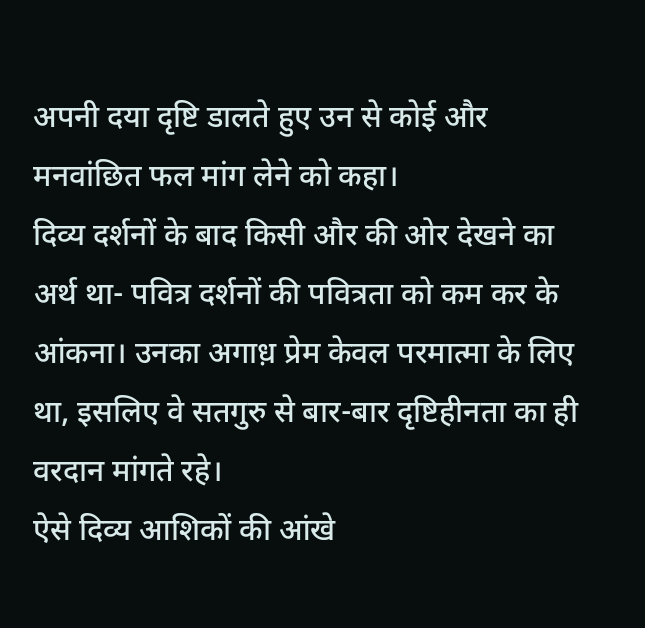अपनी दया दृष्टि डालते हुए उन से कोई और मनवांछित फल मांग लेने को कहा।
दिव्य दर्शनों के बाद किसी और की ओर देखने का अर्थ था- पवित्र दर्शनों की पवित्रता को कम कर के आंकना। उनका अगाध़ प्रेम केवल परमात्मा के लिए था, इसलिए वे सतगुरु से बार-बार दृष्टिहीनता का ही वरदान मांगते रहे।
ऐसे दिव्य आशिकों की आंखे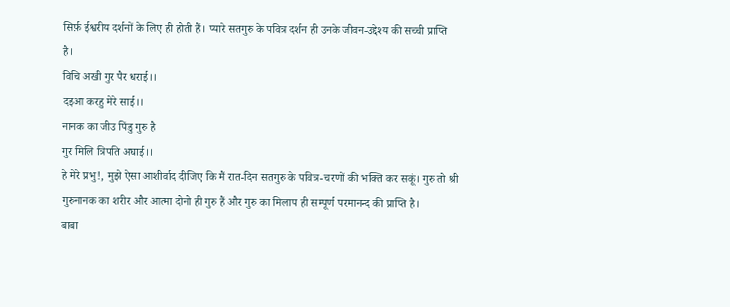सिर्फ़ ईश्वरीय दर्शनों के लिए ही होती हैं। प्यारे सतगुरु के पवित्र दर्शन ही उनके जीवन-उद्देश्य की सच्ची प्राप्ति है।
विचि अखी गुर पैर धराई।।
दइआ करहु मेरे साई।।
नानक का जीउ पिंडु गुरु है
गुर मिलि त्रिपति अघाई।।
हे मेरे प्रभु!, मुझे ऐसा आशीर्वाद दीजिए कि मैं रात-दिन सतगुरु के पवित्र-चरणों की भक्ति कर सकूं। गुरु तो श्री गुरुनानक का शरीर और आत्मा दोनो ही गुरु हैं और गुरु का मिलाप ही सम्पूर्ण परमानन्द की प्राप्ति है।
बाबा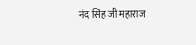नंद सिंह जी महाराज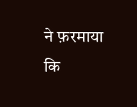ने फ़रमाया कि